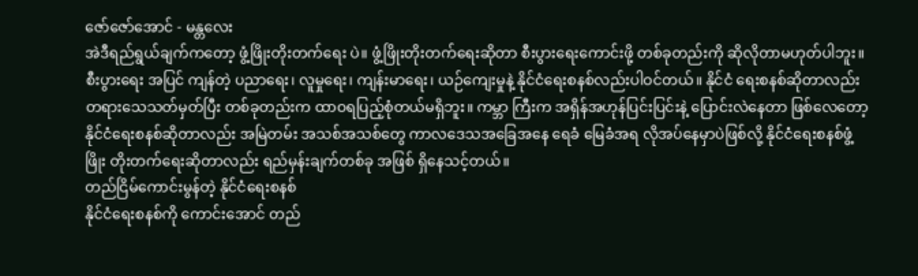ဇော်ဇော်အောင် - မန္တလေး
အဲဒီရည်ရွယ်ချက်ကတော့ ဖွံ့ဖြိုးတိုးတက်ရေး ပဲ။ ဖွံ့ဖြိုးတိုးတက်ရေးဆိုတာ စီးပွားရေးကောင်းဖို့ တစ်ခုတည်းကို ဆိုလိုတာမဟုတ်ပါဘူး။ စီးပွားရေး အပြင် ကျန်တဲ့ ပညာရေး၊ လူမှုရေး၊ ကျန်းမာရေး၊ ယဉ်ကျေးမှုနဲ့ နိုင်ငံရေးစနစ်လည်းပါဝင်တယ်။ နိုင်ငံ ရေးစနစ်ဆိုတာလည်း တရားသေသတ်မှတ်ပြီး တစ်ခုတည်းက ထာဝရပြည့်စုံတယ်မရှိဘူး။ ကမ္ဘာ ကြီးက အရှိန်အဟုန်ပြင်းပြင်းနဲ့ ပြောင်းလဲနေတာ ဖြစ်လေတော့ နိုင်ငံရေးစနစ်ဆိုတာလည်း အမြဲတမ်း အသစ်အသစ်တွေ ကာလဒေသအခြေအနေ ရေခံ မြေခံအရ လိုအပ်နေမှာပဲဖြစ်လို့ နိုင်ငံရေးစနစ်ဖွံ့ဖြိုး တိုးတက်ရေးဆိုတာလည်း ရည်မှန်းချက်တစ်ခု အဖြစ် ရှိနေသင့်တယ်။
တည်ငြိမ်ကောင်းမွန်တဲ့ နိုင်ငံရေးစနစ်
နိုင်ငံရေးစနစ်ကို ကောင်းအောင် တည်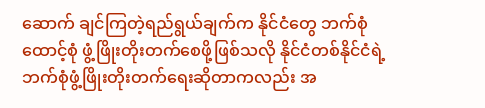ဆောက် ချင်ကြတဲ့ရည်ရွယ်ချက်က နိုင်ငံတွေ ဘက်စုံထောင့်စုံ ဖွံ့ဖြိုးတိုးတက်စေဖို့ဖြစ်သလို နိုင်ငံတစ်နိုင်ငံရဲ့ ဘက်စုံဖွံ့ဖြိုးတိုးတက်ရေးဆိုတာကလည်း အ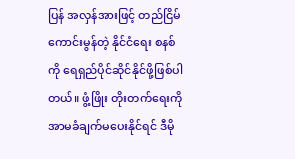ပြန် အလှန်အားဖြင့် တည်ငြိမ်ကောင်းမွန်တဲ့ နိုင်ငံရေး စနစ်ကို ရေရှည်ပိုင်ဆိုင်နိုင်ဖို့ဖြစ်ပါတယ်။ ဖွံ့ဖြိုး တိုးတက်ရေးကို အာမခံချက်မပေးနိုင်ရင် ဒီမို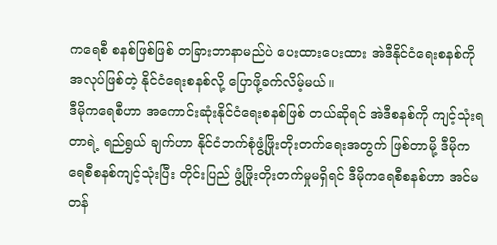ကရေစီ စနစ်ဖြစ်ဖြစ် တခြားဘာနာမည်ပဲ ပေးထားပေးထား အဲဒီနိုင်ငံရေးစနစ်ကို အလုပ်ဖြစ်တဲ့ နိုင်ငံရေးစနစ်လို့ ပြောဖို့ခက်လိမ့်မယ်။
ဒီမိုကရေစီဟာ အကောင်းဆုံးနိုင်ငံရေးစနစ်ဖြစ် တယ်ဆိုရင် အဲဒီစနစ်ကို ကျင့်သုံးရတာရဲ့ ရည်ရွယ် ချက်ဟာ နိုင်ငံဘက်စုံဖွံ့ဖြိုးတိုးတက်ရေးအတွက် ဖြစ်တာမို့ ဒီမိုကရေစီစနစ်ကျင့်သုံးပြီး တိုင်းပြည် ဖွံ့ဖြိုးတိုးတက်မှုမရှိရင် ဒီမိုကရေစီစနစ်ဟာ အင်မတန်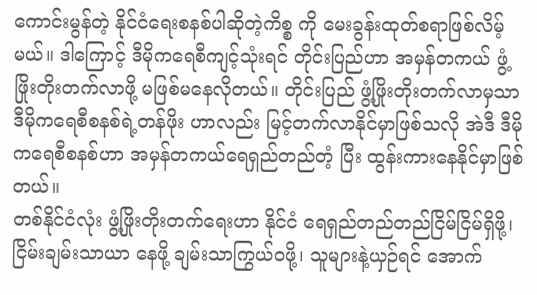ကောင်းမွန်တဲ့ နိုင်ငံရေးစနစ်ပါဆိုတဲ့ကိစ္စ ကို မေးခွန်းထုတ်စရာဖြစ်လိမ့်မယ်။ ဒါကြောင့် ဒီမိုကရေစီကျင့်သုံးရင် တိုင်းပြည်ဟာ အမှန်တကယ် ဖွံ့ဖြိုးတိုးတက်လာဖို့ မဖြစ်မနေလိုတယ်။ တိုင်းပြည် ဖွံ့ဖြိုးတိုးတက်လာမှသာ ဒီမိုကရေစီစနစ်ရဲ့တန်ဖိုး ဟာလည်း မြင့်တက်လာနိုင်မှာဖြစ်သလို အဲဒီ ဒီမိုကရေစီစနစ်ဟာ အမှန်တကယ်ရေရှည်တည်တံ့ ပြီး ထွန်းကားနေနိုင်မှာဖြစ်တယ်။
တစ်နိုင်ငံလုံး ဖွံ့ဖြိုးတိုးတက်ရေးဟာ နိုင်ငံ ရေရှည်တည်တည်ငြိမ်ငြိမ်ရှိဖို့၊ ငြိမ်းချမ်းသာယာ နေဖို့ ချမ်းသာကြွယ်ဝဖို့၊ သူများနဲ့ယှဉ်ရင် အောက်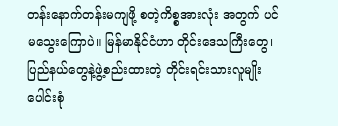တန်းနောက်တန်းမကျဖို့ စတဲ့ကိစ္စအားလုံး အတွက် ပင်မသွေးကြောပဲ။ မြန်မာနိုင်ငံဟာ တိုင်းဒေသကြီးတွေ၊ ပြည်နယ်တွေနဲ့ဖွဲ့စည်းထားတဲ့ တိုင်းရင်းသားလူမျိုးပေါင်းစုံ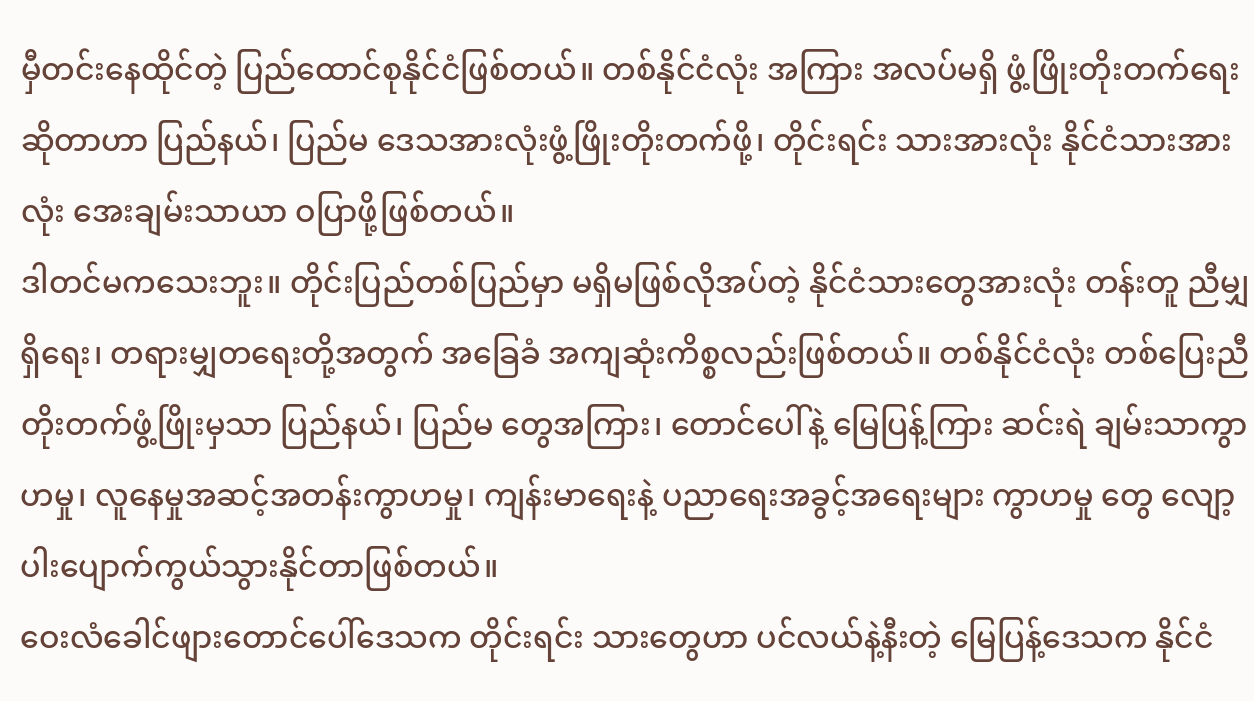မှီတင်းနေထိုင်တဲ့ ပြည်ထောင်စုနိုင်ငံဖြစ်တယ်။ တစ်နိုင်ငံလုံး အကြား အလပ်မရှိ ဖွံ့ဖြိုးတိုးတက်ရေးဆိုတာဟာ ပြည်နယ်၊ ပြည်မ ဒေသအားလုံးဖွံ့ဖြိုးတိုးတက်ဖို့၊ တိုင်းရင်း သားအားလုံး နိုင်ငံသားအားလုံး အေးချမ်းသာယာ ဝပြာဖို့ဖြစ်တယ်။
ဒါတင်မကသေးဘူး။ တိုင်းပြည်တစ်ပြည်မှာ မရှိမဖြစ်လိုအပ်တဲ့ နိုင်ငံသားတွေအားလုံး တန်းတူ ညီမျှရှိရေး၊ တရားမျှတရေးတို့အတွက် အခြေခံ အကျဆုံးကိစ္စလည်းဖြစ်တယ်။ တစ်နိုင်ငံလုံး တစ်ပြေးညီတိုးတက်ဖွံ့ဖြိုးမှသာ ပြည်နယ်၊ ပြည်မ တွေအကြား၊ တောင်ပေါ်နဲ့ မြေပြန့်ကြား ဆင်းရဲ ချမ်းသာကွာဟမှု၊ လူနေမှုအဆင့်အတန်းကွာဟမှု၊ ကျန်းမာရေးနဲ့ ပညာရေးအခွင့်အရေးများ ကွာဟမှု တွေ လျော့ပါးပျောက်ကွယ်သွားနိုင်တာဖြစ်တယ်။
ဝေးလံခေါင်ဖျားတောင်ပေါ်ဒေသက တိုင်းရင်း သားတွေဟာ ပင်လယ်နဲ့နီးတဲ့ မြေပြန့်ဒေသက နိုင်ငံ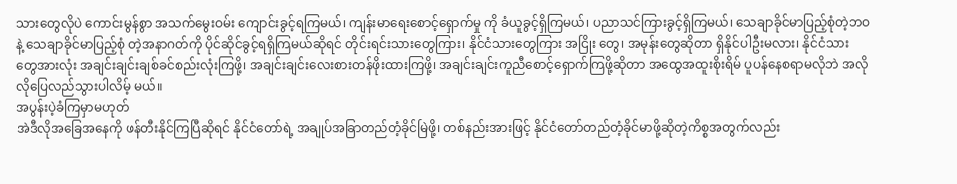သားတွေလိုပဲ ကောင်းမွန်စွာ အသက်မွေးဝမ်း ကျောင်းခွင့်ရကြမယ်၊ ကျန်းမာရေးစောင့်ရှောက်မှု ကို ခံယူခွင့်ရှိကြမယ်၊ ပညာသင်ကြားခွင့်ရှိကြမယ်၊ သေချာခိုင်မာပြည့်စုံတဲ့ဘဝနဲ့ သေချာခိုင်မာပြည့်စုံ တဲ့အနာဂတ်ကို ပိုင်ဆိုင်ခွင့်ရရှိကြမယ်ဆိုရင် တိုင်းရင်းသားတွေကြား၊ နိုင်ငံသားတွေကြား အငြိုး တွေ၊ အမုန်းတွေဆိုတာ ရှိနိုင်ပါဦးမလား၊ နိုင်ငံသား တွေအားလုံး အချင်းချင်းချစ်ခင်စည်းလုံးကြဖို့၊ အချင်းချင်းလေးစားတန်ဖိုးထားကြဖို့၊ အချင်းချင်းကူညီစောင့်ရှောက်ကြဖို့ဆိုတာ အထွေအထူးစိုးရိမ် ပူပန်နေစရာမလိုဘဲ အလိုလိုပြေလည်သွားပါလိမ့် မယ်။
အပွန်းပဲ့ခံကြမှာမဟုတ်
အဲဒီလိုအခြေအနေကို ဖန်တီးနိုင်ကြပြီဆိုရင် နိုင်ငံတော်ရဲ့ အချုပ်အခြာတည်တံ့ခိုင်မြဲဖို့၊ တစ်နည်းအားဖြင့် နိုင်ငံတော်တည်တံ့ခိုင်မာဖို့ဆိုတဲ့ကိစ္စအတွက်လည်း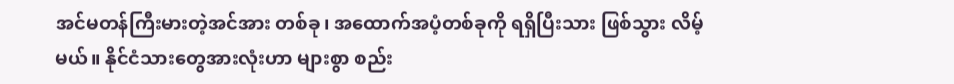အင်မတန်ကြီးမားတဲ့အင်အား တစ်ခု၊ အထောက်အပံ့တစ်ခုကို ရရှိပြီးသား ဖြစ်သွား လိမ့်မယ်။ နိုင်ငံသားတွေအားလုံးဟာ များစွာ စည်း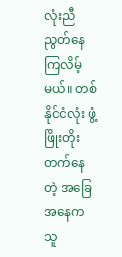လုံးညီညွတ်နေကြလိမ့်မယ်။ တစ်နိုင်ငံလုံး ဖွံ့ဖြိုးတိုးတက်နေတဲ့ အခြေအနေက သူ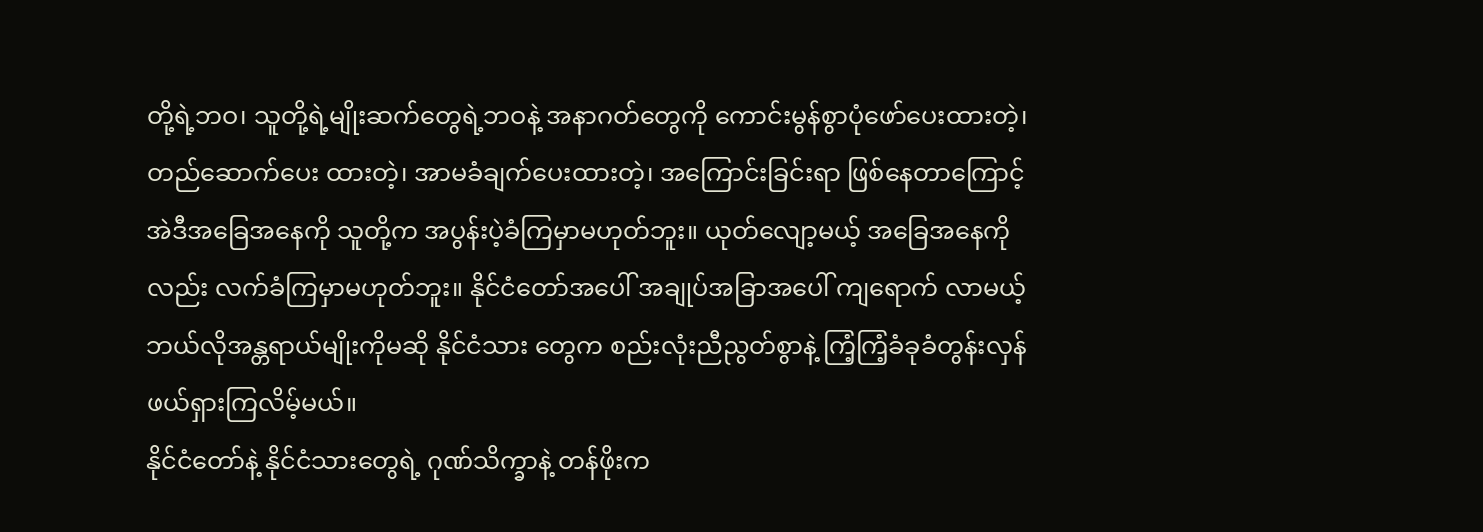တို့ရဲ့ဘဝ၊ သူတို့ရဲ့မျိုးဆက်တွေရဲ့ဘဝနဲ့ အနာဂတ်တွေကို ကောင်းမွန်စွာပုံဖော်ပေးထားတဲ့၊ တည်ဆောက်ပေး ထားတဲ့၊ အာမခံချက်ပေးထားတဲ့၊ အကြောင်းခြင်းရာ ဖြစ်နေတာကြောင့် အဲဒီအခြေအနေကို သူတို့က အပွန်းပဲ့ခံကြမှာမဟုတ်ဘူး။ ယုတ်လျော့မယ့် အခြေအနေကိုလည်း လက်ခံကြမှာမဟုတ်ဘူး။ နိုင်ငံတော်အပေါ် အချုပ်အခြာအပေါ် ကျရောက် လာမယ့် ဘယ်လိုအန္တရာယ်မျိုးကိုမဆို နိုင်ငံသား တွေက စည်းလုံးညီညွတ်စွာနဲ့ ကြံ့ကြံ့ခံခုခံတွန်းလှန် ဖယ်ရှားကြလိမ့်မယ်။
နိုင်ငံတော်နဲ့ နိုင်ငံသားတွေရဲ့ ဂုဏ်သိက္ခာနဲ့ တန်ဖိုးက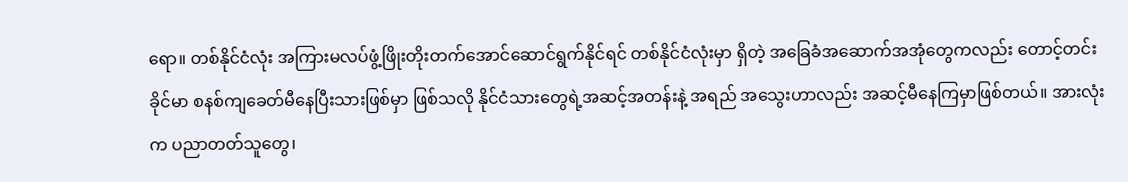ရော။ တစ်နိုင်ငံလုံး အကြားမလပ်ဖွံ့ဖြိုးတိုးတက်အောင်ဆောင်ရွက်နိုင်ရင် တစ်နိုင်ငံလုံးမှာ ရှိတဲ့ အခြေခံအဆောက်အအုံတွေကလည်း တောင့်တင်းခိုင်မာ စနစ်ကျခေတ်မီနေပြီးသားဖြစ်မှာ ဖြစ်သလို နိုင်ငံသားတွေရဲ့အဆင့်အတန်းနဲ့ အရည် အသွေးဟာလည်း အဆင့်မီနေကြမှာဖြစ်တယ်။ အားလုံးက ပညာတတ်သူတွေ၊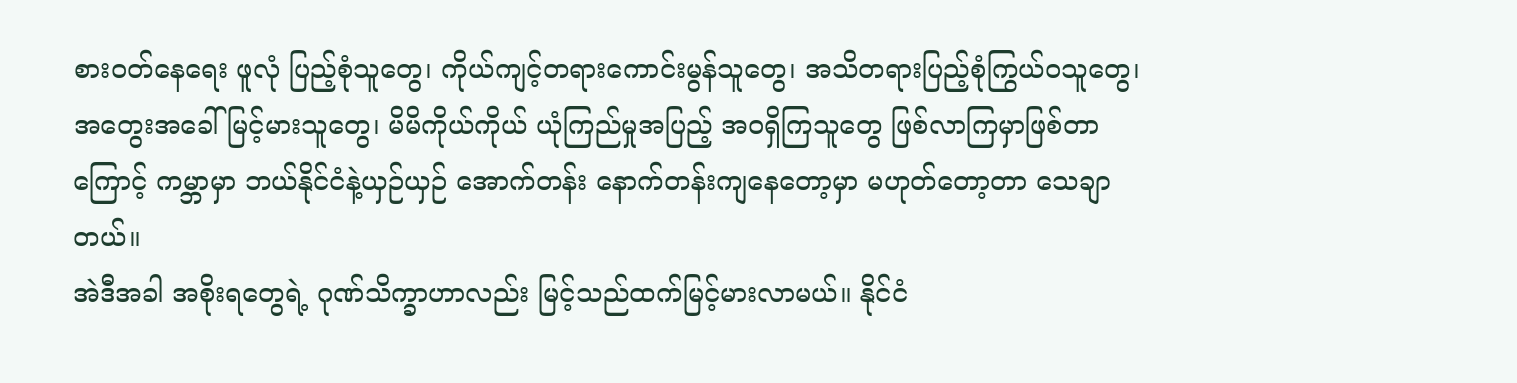စားဝတ်နေရေး ဖူလုံ ပြည့်စုံသူတွေ၊ ကိုယ်ကျင့်တရားကောင်းမွန်သူတွေ၊ အသိတရားပြည့်စုံကြွယ်ဝသူတွေ၊ အတွေးအခေါ် မြင့်မားသူတွေ၊ မိမိကိုယ်ကိုယ် ယုံကြည်မှုအပြည့် အဝရှိကြသူတွေ ဖြစ်လာကြမှာဖြစ်တာကြောင့် ကမ္ဘာမှာ ဘယ်နိုင်ငံနဲ့ယှဉ်ယှဉ် အောက်တန်း နောက်တန်းကျနေတော့မှာ မဟုတ်တော့တာ သေချာတယ်။
အဲဒီအခါ အစိုးရတွေရဲ့ ဂုဏ်သိက္ခာဟာလည်း မြင့်သည်ထက်မြင့်မားလာမယ်။ နိုင်ငံ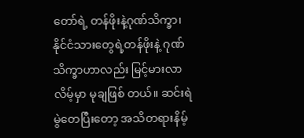တော်ရဲ့ တန်ဖိုးနဲ့ဂုဏ်သိက္ခာ၊ နိုင်ငံသားတွေရဲ့တန်ဖိုးနဲ့ ဂုဏ်သိက္ခာဟာလည်း မြင့်မားလာလိမ့်မှာ မုချဖြစ် တယ်။ ဆင်းရဲမွဲတေပြီးတော့ အသိတရားနိမ့်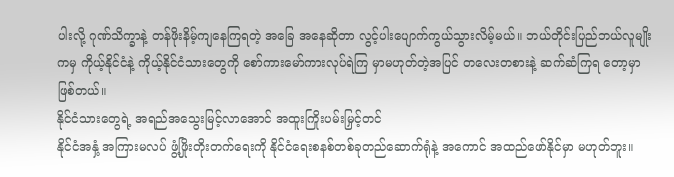ပါးလို့ ဂုဏ်သိက္ခာနဲ့ တန်ဖိုးနိမ့်ကျနေကြရတဲ့ အခြေ အနေဆိုတာ လွင့်ပါးပျောက်ကွယ်သွားလိမ့်မယ်။ ဘယ်တိုင်းပြည်ဘယ်လူမျိုးကမှ ကိုယ့်နိုင်ငံနဲ့ ကိုယ့်နိုင်ငံသားတွေကို စော်ကားမော်ကားလုပ်ရဲကြ မှာမဟုတ်တဲ့အပြင် တလေးတစားနဲ့ ဆက်ဆံကြရ တော့မှာဖြစ်တယ်။
နိုင်ငံသားတွေရဲ့ အရည်အသွေးမြင့်လာအောင် အထူးကြိုးပမ်းမြှင့်တင်
နိုင်ငံအနှံ့ အကြားမလပ် ဖွံ့ဖြိုးတိုးတက်ရေးကို နိုင်ငံရေးစနစ်တစ်ခုတည်ဆောက်ရုံနဲ့ အကောင် အထည်ဖော်နိုင်မှာ မဟုတ်ဘူး။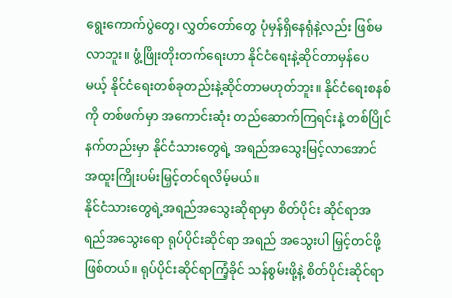ရွေးကောက်ပွဲတွေ၊ လွှတ်တော်တွေ ပုံမှန်ရှိနေရုံနဲ့လည်း ဖြစ်မလာဘူး။ ဖွံ့ဖြိုးတိုးတက်ရေးဟာ နိုင်ငံရေးနဲ့ဆိုင်တာမှန်ပေ မယ့် နိုင်ငံရေးတစ်ခုတည်းနဲ့ဆိုင်တာမဟုတ်ဘူး။ နိုင်ငံရေးစနစ်ကို တစ်ဖက်မှာ အကောင်းဆုံး တည်ဆောက်ကြရင်းနဲ့ တစ်ပြိုင်နက်တည်းမှာ နိုင်ငံသားတွေရဲ့ အရည်အသွေးမြင့်လာအောင် အထူးကြိုးပမ်းမြှင့်တင်ရလိမ့်မယ်။
နိုင်ငံသားတွေရဲ့အရည်အသွေးဆိုရာမှာ စိတ်ပိုင်း ဆိုင်ရာအရည်အသွေးရော ရုပ်ပိုင်းဆိုင်ရာ အရည် အသွေးပါ မြှင့်တင်ဖို့ဖြစ်တယ်။ ရုပ်ပိုင်းဆိုင်ရာကြံ့ခိုင် သန်စွမ်းဖို့နဲ့ စိတ်ပိုင်းဆိုင်ရာ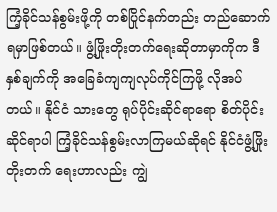ကြံ့ခိုင်သန်စွမ်းဖို့ကို တစ်ပြိုင်နက်တည်း တည်ဆောက်ရမှာဖြစ်တယ်။ ဖွံ့ဖြိုးတိုးတက်ရေးဆိုတာမှာကိုက ဒီနှစ်ချက်ကို အခြေခံကျကျလုပ်ကိုင်ကြဖို့ လိုအပ်တယ်။ နိုင်ငံ သားတွေ ရုပ်ပိုင်းဆိုင်ရာရော စိတ်ပိုင်းဆိုင်ရာပါ ကြံ့ခိုင်သန်စွမ်းလာကြမယ်ဆိုရင် နိုင်ငံဖွံ့ဖြိုးတိုးတက် ရေးဟာလည်း ကျွဲ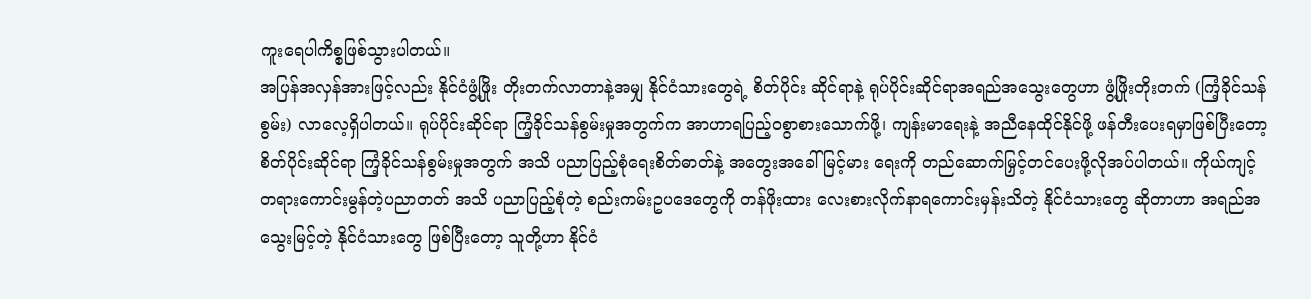ကူးရေပါကိစ္စဖြစ်သွားပါတယ်။
အပြန်အလှန်အားဖြင့်လည်း နိုင်ငံဖွံ့ဖြိုး တိုးတက်လာတာနဲ့အမျှ နိုင်ငံသားတွေရဲ့ စိတ်ပိုင်း ဆိုင်ရာနဲ့ ရုပ်ပိုင်းဆိုင်ရာအရည်အသွေးတွေဟာ ဖွံ့ဖြိုးတိုးတက် (ကြံ့ခိုင်သန်စွမ်း) လာလေ့ရှိပါတယ်။ ရုပ်ပိုင်းဆိုင်ရာ ကြံ့ခိုင်သန်စွမ်းမှုအတွက်က အာဟာရပြည့်ဝစွာစားသောက်ဖို့၊ ကျန်းမာရေးနဲ့ အညီနေထိုင်နိုင်ဖို့ ဖန်တီးပေးရမှာဖြစ်ပြီးတော့ စိတ်ပိုင်းဆိုင်ရာ ကြံ့ခိုင်သန်စွမ်းမှုအတွက် အသိ ပညာပြည့်စုံရေးစိတ်ဓာတ်နဲ့ အတွေးအခေါ်မြင့်မား ရေးကို တည်ဆောက်မြှင့်တင်ပေးဖို့လိုအပ်ပါတယ်။ ကိုယ်ကျင့်တရားကောင်းမွန်တဲ့ပညာတတ် အသိ ပညာပြည့်စုံတဲ့ စည်းကမ်းဥပဒေတွေကို တန်ဖိုးထား လေးစားလိုက်နာရကောင်းမှန်းသိတဲ့ နိုင်ငံသားတွေ ဆိုတာဟာ အရည်အသွေးမြင့်တဲ့ နိုင်ငံသားတွေ ဖြစ်ပြီးတော့ သူတို့ဟာ နိုင်ငံ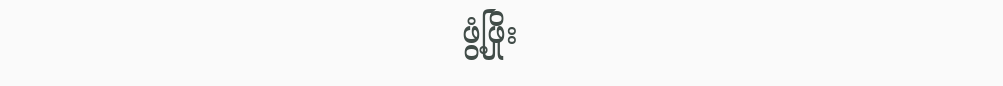ဖွံ့ဖြိုး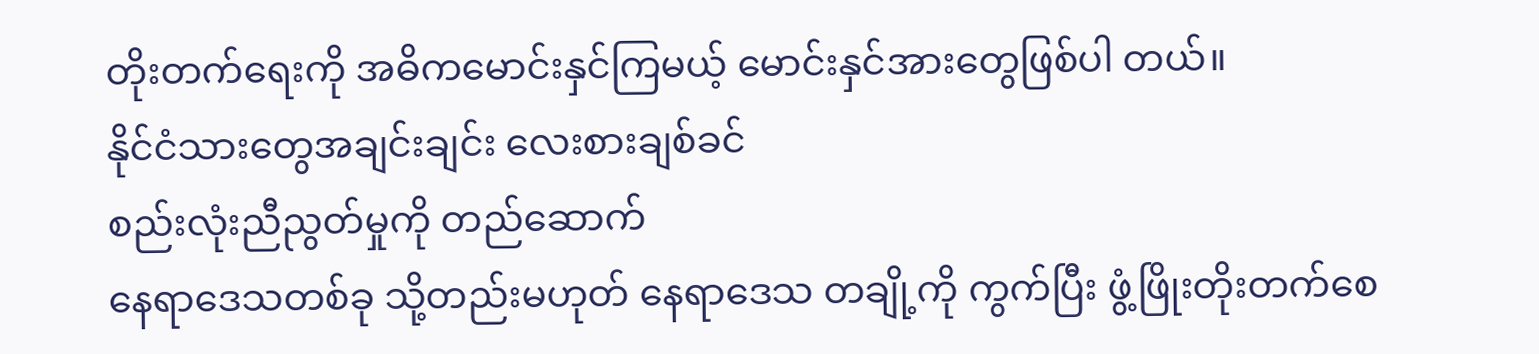တိုးတက်ရေးကို အဓိကမောင်းနှင်ကြမယ့် မောင်းနှင်အားတွေဖြစ်ပါ တယ်။
နိုင်ငံသားတွေအချင်းချင်း လေးစားချစ်ခင်
စည်းလုံးညီညွတ်မှုကို တည်ဆောက်
နေရာဒေသတစ်ခု သို့တည်းမဟုတ် နေရာဒေသ တချို့ကို ကွက်ပြီး ဖွံ့ဖြိုးတိုးတက်စေ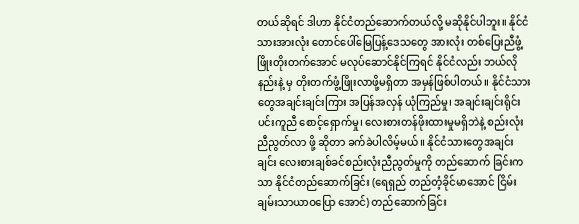တယ်ဆိုရင် ဒါဟာ နိုင်ငံတည်ဆောက်တယ်လို့ မဆိုနိုင်ပါဘူး။ နိုင်ငံသားအားလုံး တောင်ပေါ်မြေပြန့်ဒေသတွေ အားလုံး တစ်ပြေးညီဖွံ့ဖြိုးတိုးတက်အောင် မလုပ်ဆောင်နိုင်ကြရင် နိုင်ငံလည်း ဘယ်လိုနည်းနဲ့ မှ တိုးတက်ဖွံ့ဖြိုးလာဖို့မရှိတာ အမှန်ဖြစ်ပါတယ်။ နိုင်ငံသားတွေအချင်းချင်းကြား အပြန်အလှန် ယုံကြည်မှု၊ အချင်းချင်းရိုင်းပင်းကူညီ စောင့်ရှောက်မှု၊ လေးစားတန်ဖိုးထားမှုမရှိဘဲနဲ့ စည်းလုံးညီညွတ်လာ ဖို့ ဆိုတာ ခက်ခဲပါလိမ့်မယ်။ နိုင်ငံသားတွေအချင်းချင်း လေးစားချစ်ခင်စည်းလုံးညီညွတ်မှုကို တည်ဆောက် ခြင်းကသာ နိုင်ငံတည်ဆောက်ခြင်း (ရေရှည် တည်တံ့ခိုင်မာအောင် ငြိမ်းချမ်းသာယာဝပြော အောင်) တည်ဆောက်ခြင်း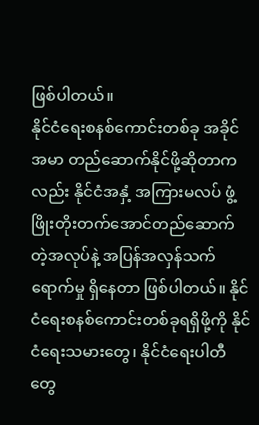ဖြစ်ပါတယ်။
နိုင်ငံရေးစနစ်ကောင်းတစ်ခု အခိုင်အမာ တည်ဆောက်နိုင်ဖို့ဆိုတာကလည်း နိုင်ငံအနှံ့ အကြားမလပ် ဖွံ့ဖြိုးတိုးတက်အောင်တည်ဆောက် တဲ့အလုပ်နဲ့ အပြန်အလှန်သက်ရောက်မှု ရှိနေတာ ဖြစ်ပါတယ်။ နိုင်ငံရေးစနစ်ကောင်းတစ်ခုရရှိဖို့ကို နိုင်ငံရေးသမားတွေ၊ နိုင်ငံရေးပါတီတွေ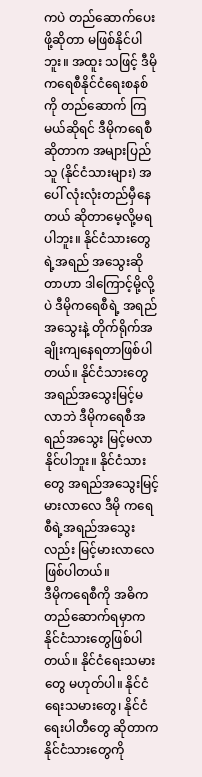ကပဲ တည်ဆောက်ပေးဖို့ဆိုတာ မဖြစ်နိုင်ပါဘူး။ အထူး သဖြင့် ဒီမိုကရေစီနိုင်ငံရေးစနစ်ကို တည်ဆောက် ကြမယ်ဆိုရင် ဒီမိုကရေစီဆိုတာက အများပြည်သူ (နိုင်ငံသားများ) အပေါ် လုံးလုံးတည်မှီနေတယ် ဆိုတာမေ့လို့မရပါဘူး။ နိုင်ငံသားတွေရဲ့အရည် အသွေးဆိုတာဟာ ဒါကြောင့်မို့လို့ပဲ ဒီမိုကရေစီရဲ့ အရည်အသွေးနဲ့ တိုက်ရိုက်အချိုးကျနေရတာဖြစ်ပါတယ်။ နိုင်ငံသားတွေ အရည်အသွေးမြင့်မလာဘဲ ဒီမိုကရေစီအရည်အသွေး မြင့်မလာနိုင်ပါဘူး။ နိုင်ငံသားတွေ အရည်အသွေးမြင့်မားလာလေ ဒီမို ကရေစီရဲ့အရည်အသွေးလည်း မြင့်မားလာလေ ဖြစ်ပါတယ်။
ဒီမိုကရေစီကို အဓိကတည်ဆောက်ရမှာက နိုင်ငံသားတွေဖြစ်ပါတယ်။ နိုင်ငံရေးသမားတွေ မဟုတ်ပါ။ နိုင်ငံရေးသမားတွေ၊ နိုင်ငံရေးပါတီတွေ ဆိုတာက နိုင်ငံသားတွေကို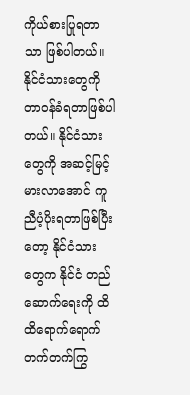ကိုယ်စားပြုရတာသာ ဖြစ်ပါတယ်။ နိုင်ငံသားတွေကို တာဝန်ခံရတာဖြစ်ပါ တယ်။ နိုင်ငံသားတွေကို အဆင့်မြင့်မားလာအောင် ကူညီပံ့ပိုးရတာဖြစ်ပြီးတော့ နိုင်ငံသားတွေက နိုင်ငံ တည်ဆောက်ရေးကို ထိထိရောက်ရောက် တက်တက်ကြွ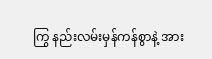ကြွ နည်းလမ်းမှန်ကန်စွာနဲ့ အား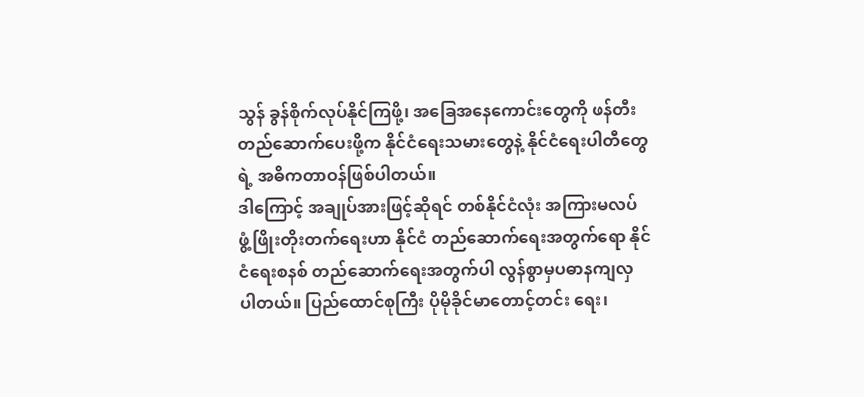သွန် ခွန်စိုက်လုပ်နိုင်ကြဖို့၊ အခြေအနေကောင်းတွေကို ဖန်တီးတည်ဆောက်ပေးဖို့က နိုင်ငံရေးသမားတွေနဲ့ နိုင်ငံရေးပါတီတွေရဲ့ အဓိကတာဝန်ဖြစ်ပါတယ်။
ဒါကြောင့် အချုပ်အားဖြင့်ဆိုရင် တစ်နိုင်ငံလုံး အကြားမလပ် ဖွံ့ဖြိုးတိုးတက်ရေးဟာ နိုင်ငံ တည်ဆောက်ရေးအတွက်ရော နိုင်ငံရေးစနစ် တည်ဆောက်ရေးအတွက်ပါ လွန်စွာမှပဓာနကျလှ ပါတယ်။ ပြည်ထောင်စုကြီး ပိုမိုခိုင်မာတောင့်တင်း ရေး၊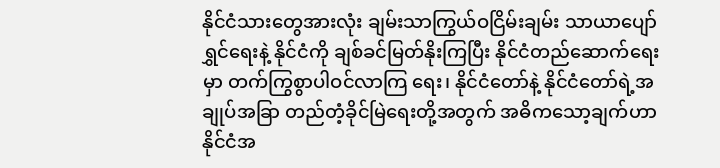နိုင်ငံသားတွေအားလုံး ချမ်းသာကြွယ်ဝငြိမ်းချမ်း သာယာပျော်ရွှင်ရေးနဲ့ နိုင်ငံကို ချစ်ခင်မြတ်နိုးကြပြီး နိုင်ငံတည်ဆောက်ရေးမှာ တက်ကြွစွာပါဝင်လာကြ ရေး၊ နိုင်ငံတော်နဲ့ နိုင်ငံတော်ရဲ့အချုပ်အခြာ တည်တံ့ခိုင်မြဲရေးတို့အတွက် အဓိကသော့ချက်ဟာ နိုင်ငံအ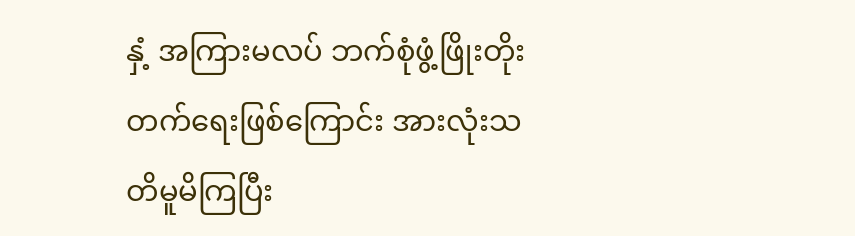နှံ့ အကြားမလပ် ဘက်စုံဖွံ့ဖြိုးတိုးတက်ရေးဖြစ်ကြောင်း အားလုံးသတိမူမိကြပြီး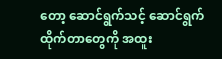တော့ ဆောင်ရွက်သင့် ဆောင်ရွက်ထိုက်တာတွေကို အထူး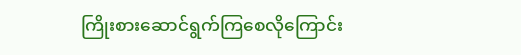ကြိုးစားဆောင်ရွက်ကြစေလိုကြောင်း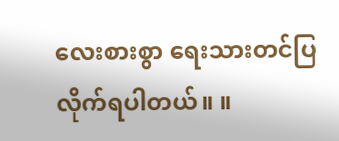လေးစားစွာ ရေးသားတင်ပြလိုက်ရပါတယ်။ ။